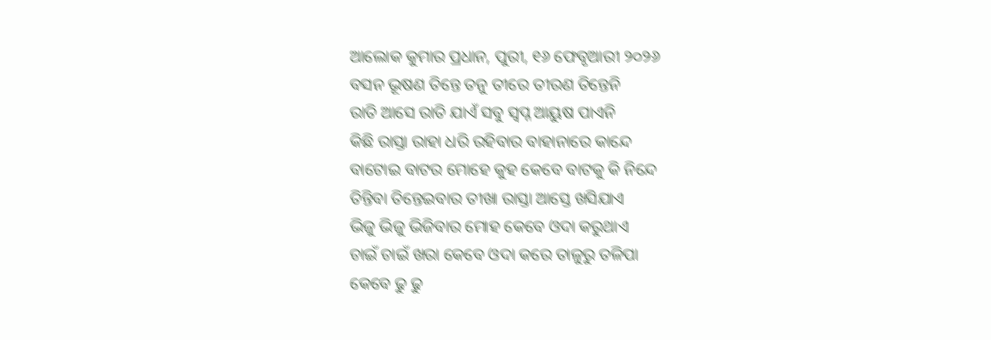ଆଲୋକ କୁମାର ପ୍ରଧାନ, ପୁରୀ, ୧୬ ଫେବୃଆରୀ ୨୦୨୬
ବସନ ଭୂଷଣ ତିନ୍ତେ ତନୁ ତୀରେ ତୀରଣ ତିନ୍ତେନି
ରାତି ଆସେ ରାତି ଯାଏଁ ସବୁ ସ୍ବପ୍ନ ଆୟୁଷ ପାଏନି
କିଛି ରାସ୍ତା ରାହା ଧରି ରହିବାର ବାହାନାରେ କାନ୍ଦେ
ବାଟୋଇ ବାଟର ମୋହେ କୁହ କେବେ ବାଟକୁ କି ନିନ୍ଦେ
ତିନ୍ତିବା ତିନ୍ତେଇବାର ତୀଖା ରାସ୍ତା ଆସ୍ତେ ଖସିଯାଏ
ଭିଜୁ ଭିଜୁ ଭିଜିବାର ମୋହ କେବେ ଓଦା କରୁଥାଏ
ଚାଇଁ ଚାଇଁ ଖରା କେବେ ଓଦା କରେ ତାଳୁରୁ ତଳିପା
କେବେ ଢୁ ଢୁ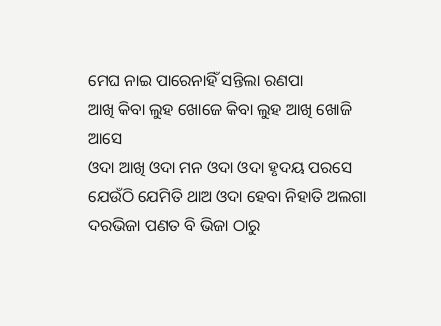ମେଘ ନାଇ ପାରେନାହିଁ ସନ୍ତିଲା ରଣପା
ଆଖି କିବା ଲୁହ ଖୋଜେ କିବା ଲୁହ ଆଖି ଖୋଜି ଆସେ
ଓଦା ଆଖି ଓଦା ମନ ଓଦା ଓଦା ହୃଦୟ ପରସେ
ଯେଉଁଠି ଯେମିତି ଥାଅ ଓଦା ହେବା ନିହାତି ଅଲଗା
ଦରଭିଜା ପଣତ ବି ଭିଜା ଠାରୁ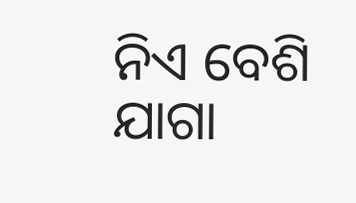ନିଏ ବେଶି ଯାଗା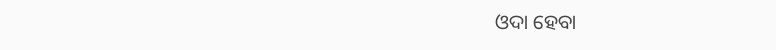ଓଦା ହେବା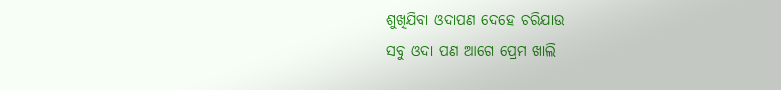ଶୁଖିଯିବା ଓଦାପଣ ଦେହେ ଚରିଯାଉ
ସବୁ ଓଦା ପଣ ଆଗେ ପ୍ରେମ ଖାଲି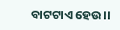ବାଟଟାଏ ହେଉ।।